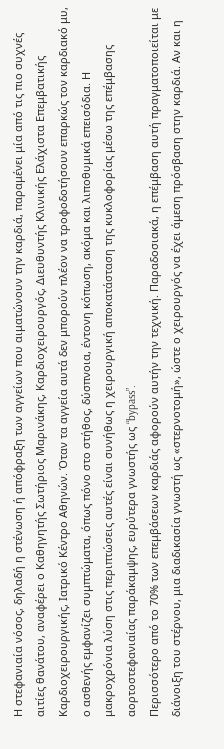Η στεφανιαία νόσος, δηλαδή η στένωση ή απόφραξη των αγγείων που αιματώνουν την καρδιά, παραμένει μία από τις πιο συχνές αιτίες θανάτου, αναφέρει ο Καθηγητής Σωτήριος Μαρινάκης, Καρδιοχειρουργός, Διευθυντής Κλινικής Ελάχιστα Επεμβατικής Καρδιοχειρουργικής, Ιατρικό Κέντρο Αθηνών. Όταν τα αγγεία αυτά δεν μπορούν πλέον να τροφοδοτήσουν επαρκώς τον καρδιακό μυ, ο ασθενής εμφανίζει συμπτώματα, όπως πόνο στο στήθος, δύσπνοια, έντονη κόπωση, ακόμα και λιποθυμικά επεισόδια. Η μακροχρόνια λύση στις περιπτώσεις αυτές είναι συνήθως η χειρουργική αποκατάσταση της κυκλοφορίας μέσω της επέμβασης αορτοστεφανιαίας παράκαμψης, ευρύτερα γνωστής ως “bypass”.
Περισσότερο από το 70% των επεμβάσεων καρδιάς αφορούν αυτήν την τεχνική. Παραδοσιακά, η επέμβαση αυτή πραγματοποιείται με διάνοιξη του στέρνου, μια διαδικασία γνωστή ως «στερνοτομή», ώστε ο χειρουργός να έχει άμεση πρόσβαση στην καρδιά. Αν και η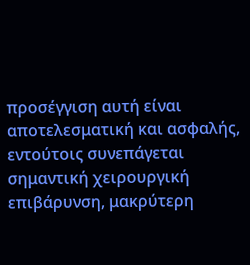προσέγγιση αυτή είναι αποτελεσματική και ασφαλής, εντούτοις συνεπάγεται σημαντική χειρουργική επιβάρυνση, μακρύτερη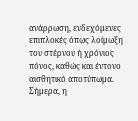ανάρρωση, ενδεχόμενες επιπλοκές όπως λοίμωξη του στέρνου ή χρόνιος πόνος, καθώς και έντονο αισθητικό αποτύπωμα.
Σήμερα, η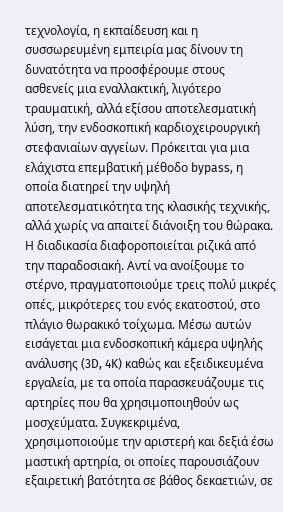τεχνολογία, η εκπαίδευση και η συσσωρευμένη εμπειρία μας δίνουν τη δυνατότητα να προσφέρουμε στους ασθενείς μια εναλλακτική, λιγότερο τραυματική, αλλά εξίσου αποτελεσματική λύση, την ενδοσκοπική καρδιοχειρουργική στεφανιαίων αγγείων. Πρόκειται για μια ελάχιστα επεμβατική μέθοδο bypass, η οποία διατηρεί την υψηλή αποτελεσματικότητα της κλασικής τεχνικής, αλλά χωρίς να απαιτεί διάνοιξη του θώρακα.
Η διαδικασία διαφοροποιείται ριζικά από την παραδοσιακή. Αντί να ανοίξουμε το στέρνο, πραγματοποιούμε τρεις πολύ μικρές οπές, μικρότερες του ενός εκατοστού, στο πλάγιο θωρακικό τοίχωμα. Μέσω αυτών εισάγεται μια ενδοσκοπική κάμερα υψηλής ανάλυσης (3D, 4K) καθώς και εξειδικευμένα εργαλεία, με τα οποία παρασκευάζουμε τις αρτηρίες που θα χρησιμοποιηθούν ως μοσχεύματα. Συγκεκριμένα, χρησιμοποιούμε την αριστερή και δεξιά έσω μαστική αρτηρία, οι οποίες παρουσιάζουν εξαιρετική βατότητα σε βάθος δεκαετιών, σε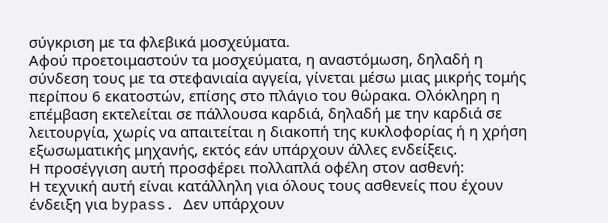σύγκριση με τα φλεβικά μοσχεύματα.
Αφού προετοιμαστούν τα μοσχεύματα, η αναστόμωση, δηλαδή η σύνδεση τους με τα στεφανιαία αγγεία, γίνεται μέσω μιας μικρής τομής περίπου 6 εκατοστών, επίσης στο πλάγιο του θώρακα. Ολόκληρη η επέμβαση εκτελείται σε πάλλουσα καρδιά, δηλαδή με την καρδιά σε λειτουργία, χωρίς να απαιτείται η διακοπή της κυκλοφορίας ή η χρήση εξωσωματικής μηχανής, εκτός εάν υπάρχουν άλλες ενδείξεις.
Η προσέγγιση αυτή προσφέρει πολλαπλά οφέλη στον ασθενή:
Η τεχνική αυτή είναι κατάλληλη για όλους τους ασθενείς που έχουν ένδειξη για bypass. Δεν υπάρχουν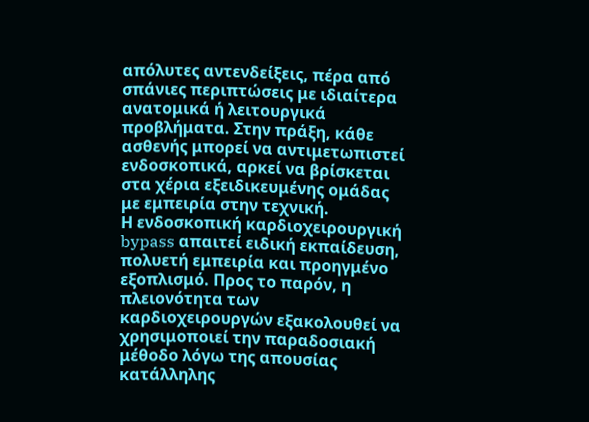απόλυτες αντενδείξεις, πέρα από σπάνιες περιπτώσεις με ιδιαίτερα ανατομικά ή λειτουργικά προβλήματα. Στην πράξη, κάθε ασθενής μπορεί να αντιμετωπιστεί ενδοσκοπικά, αρκεί να βρίσκεται στα χέρια εξειδικευμένης ομάδας με εμπειρία στην τεχνική.
Η ενδοσκοπική καρδιοχειρουργική bypass απαιτεί ειδική εκπαίδευση, πολυετή εμπειρία και προηγμένο εξοπλισμό. Προς το παρόν, η πλειονότητα των καρδιοχειρουργών εξακολουθεί να χρησιμοποιεί την παραδοσιακή μέθοδο λόγω της απουσίας κατάλληλης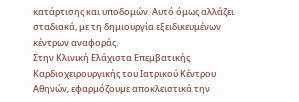κατάρτισης και υποδομών. Αυτό όμως αλλάζει σταδιακά, με τη δημιουργία εξειδικευμένων κέντρων αναφοράς.
Στην Κλινική Ελάχιστα Επεμβατικής Καρδιοχειρουργικής του Ιατρικού Κέντρου Αθηνών, εφαρμόζουμε αποκλειστικά την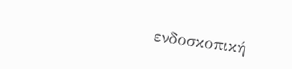ενδοσκοπική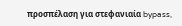προσπέλαση για στεφανιαία bypass,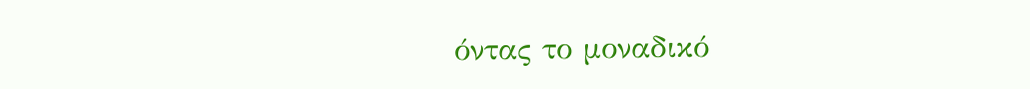όντας το μοναδικό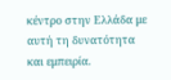κέντρο στην Ελλάδα με αυτή τη δυνατότητα και εμπειρία.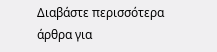Διαβάστε περισσότερα άρθρα για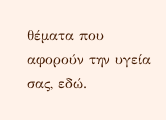θέματα που αφορούν την υγεία σας, εδώ.